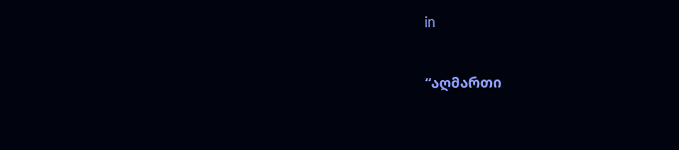in

“აღმართი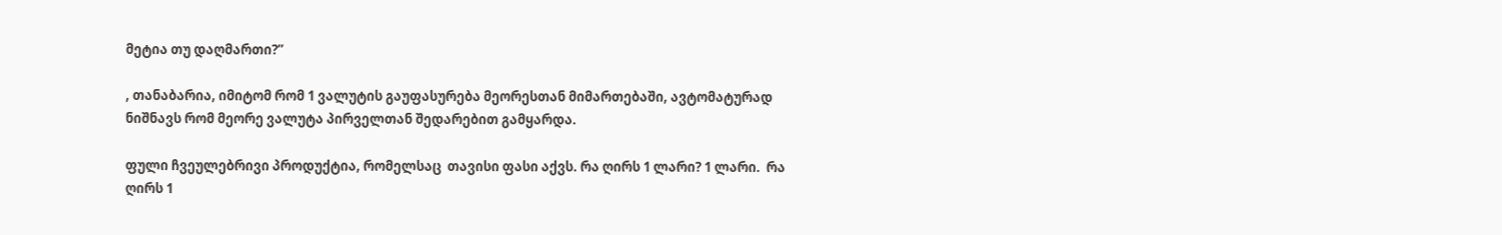მეტია თუ დაღმართი?”

, თანაბარია, იმიტომ რომ 1 ვალუტის გაუფასურება მეორესთან მიმართებაში, ავტომატურად ნიშნავს რომ მეორე ვალუტა პირველთან შედარებით გამყარდა.

ფული ჩვეულებრივი პროდუქტია, რომელსაც  თავისი ფასი აქვს. რა ღირს 1 ლარი? 1 ლარი.  რა ღირს 1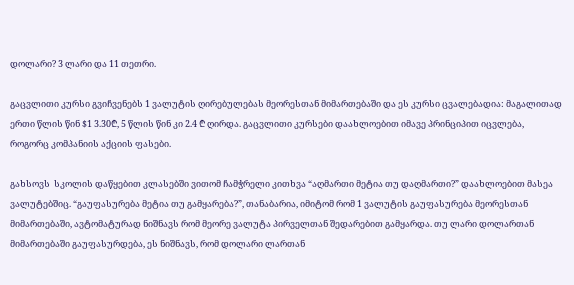დოლარი? 3 ლარი და 11 თეთრი.

გაცვლითი კურსი გვიჩვენებს 1 ვალუტის ღირებულებას მეორესთან მიმართებაში და ეს კურსი ცვალებადია: მაგალითად  ერთი წლის წინ $1 3.30₾, 5 წლის წინ კი 2.4 ₾ ღირდა. გაცვლითი კურსები დაახლოებით იმავე პრინციპით იცვლება, როგორც კომპანიის აქციის ფასები.

გახსოვს  სკოლის დაწყებით კლასებში ვითომ ჩამჭრელი კითხვა “აღმართი მეტია თუ დაღმართი?” დაახლოებით მასეა ვალუტებშიც. “გაუფასურება მეტია თუ გამყარება?”, თანაბარია, იმიტომ რომ 1 ვალუტის გაუფასურება მეორესთან მიმართებაში, ავტომატურად ნიშნავს რომ მეორე ვალუტა პირველთან შედარებით გამყარდა. თუ ლარი დოლართან მიმართებაში გაუფასურდება, ეს ნიშნავს, რომ დოლარი ლართან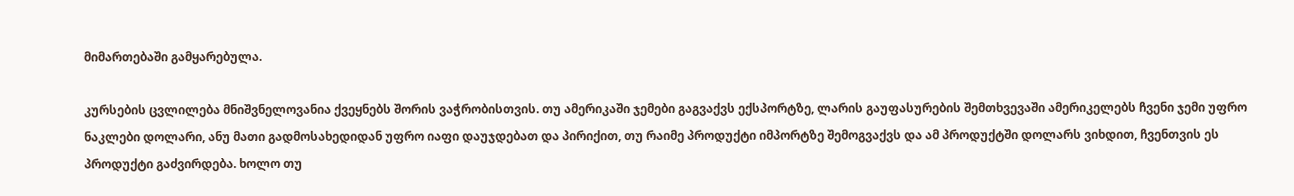მიმართებაში გამყარებულა.

კურსების ცვლილება მნიშვნელოვანია ქვეყნებს შორის ვაჭრობისთვის. თუ ამერიკაში ჯემები გაგვაქვს ექსპორტზე, ლარის გაუფასურების შემთხვევაში ამერიკელებს ჩვენი ჯემი უფრო ნაკლები დოლარი, ანუ მათი გადმოსახედიდან უფრო იაფი დაუჯდებათ და პირიქით, თუ რაიმე პროდუქტი იმპორტზე შემოგვაქვს და ამ პროდუქტში დოლარს ვიხდით, ჩვენთვის ეს პროდუქტი გაძვირდება. ხოლო თუ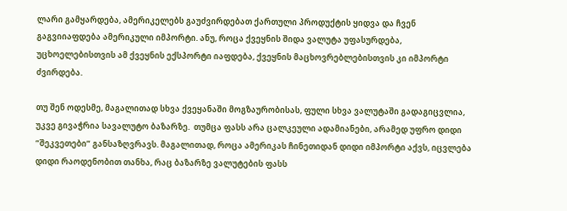ლარი გამყარდება, ამერიკელებს გაუძვირდებათ ქართული პროდუქტის ყიდვა და ჩვენ გაგვიიაფდება ამერიკული იმპორტი. ანუ, როცა ქვეყნის შიდა ვალუტა უფასურდება, უცხოელებისთვის ამ ქვეყნის ექსპორტი იაფდება, ქვეყნის მაცხოვრებლებისთვის კი იმპორტი ძვირდება.

თუ შენ ოდესმე, მაგალითად სხვა ქვეყანაში მოგზაურობისას, ფული სხვა ვალუტაში გადაგიცვლია, უკვე გივაჭრია სავალუტო ბაზარზე.  თუმცა ფასს არა ცალკეული ადამიანები, არამედ უფრო დიდი “შეკვეთები” განსაზღვრავს. მაგალითად, როცა ამერიკას ჩინეთიდან დიდი იმპორტი აქვს, იცვლება დიდი რაოდენობით თანხა, რაც ბაზარზე ვალუტების ფასს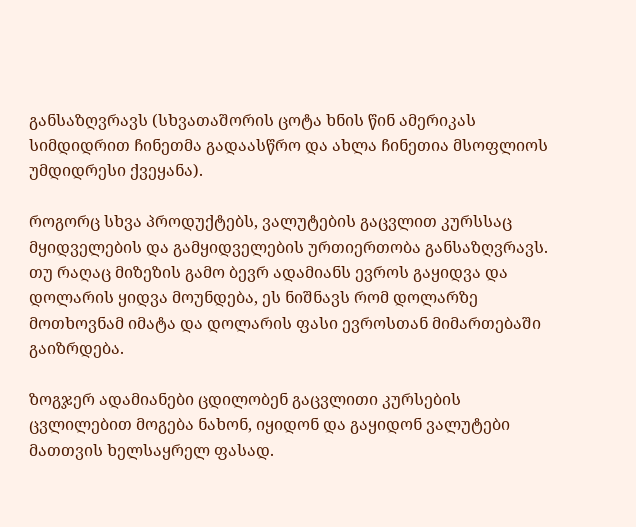განსაზღვრავს (სხვათაშორის ცოტა ხნის წინ ამერიკას სიმდიდრით ჩინეთმა გადაასწრო და ახლა ჩინეთია მსოფლიოს უმდიდრესი ქვეყანა).

როგორც სხვა პროდუქტებს, ვალუტების გაცვლით კურსსაც მყიდველების და გამყიდველების ურთიერთობა განსაზღვრავს. თუ რაღაც მიზეზის გამო ბევრ ადამიანს ევროს გაყიდვა და დოლარის ყიდვა მოუნდება, ეს ნიშნავს რომ დოლარზე მოთხოვნამ იმატა და დოლარის ფასი ევროსთან მიმართებაში გაიზრდება.

ზოგჯერ ადამიანები ცდილობენ გაცვლითი კურსების ცვლილებით მოგება ნახონ, იყიდონ და გაყიდონ ვალუტები მათთვის ხელსაყრელ ფასად.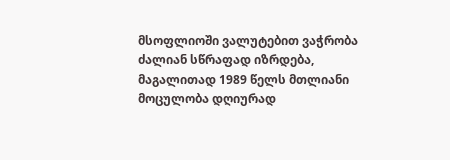მსოფლიოში ვალუტებით ვაჭრობა ძალიან სწრაფად იზრდება, მაგალითად 1989 წელს მთლიანი მოცულობა დღიურად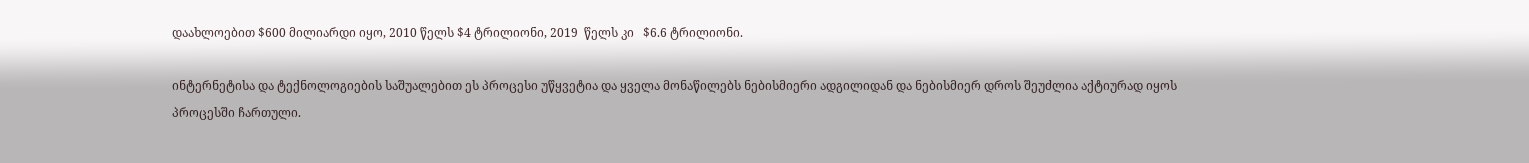დაახლოებით $600 მილიარდი იყო, 2010 წელს $4 ტრილიონი, 2019  წელს კი   $6.6 ტრილიონი.

ინტერნეტისა და ტექნოლოგიების საშუალებით ეს პროცესი უწყვეტია და ყველა მონაწილებს ნებისმიერი ადგილიდან და ნებისმიერ დროს შეუძლია აქტიურად იყოს პროცესში ჩართული.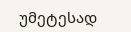უმეტესად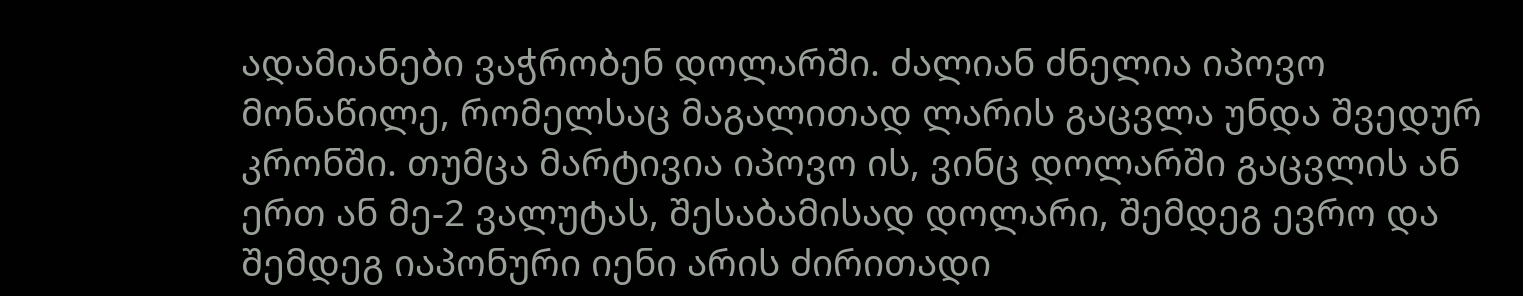ადამიანები ვაჭრობენ დოლარში. ძალიან ძნელია იპოვო მონაწილე, რომელსაც მაგალითად ლარის გაცვლა უნდა შვედურ კრონში. თუმცა მარტივია იპოვო ის, ვინც დოლარში გაცვლის ან ერთ ან მე-2 ვალუტას, შესაბამისად დოლარი, შემდეგ ევრო და შემდეგ იაპონური იენი არის ძირითადი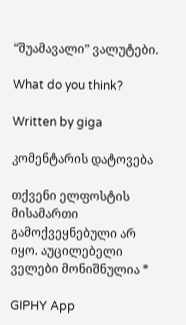“შუამავალი” ვალუტები.

What do you think?

Written by giga

კომენტარის დატოვება

თქვენი ელფოსტის მისამართი გამოქვეყნებული არ იყო. აუცილებელი ველები მონიშნულია *

GIPHY App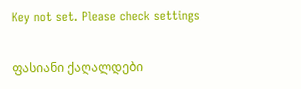Key not set. Please check settings

ფასიანი ქაღალდები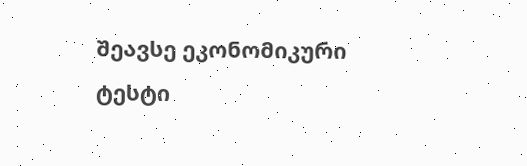შეავსე ეკონომიკური ტესტი